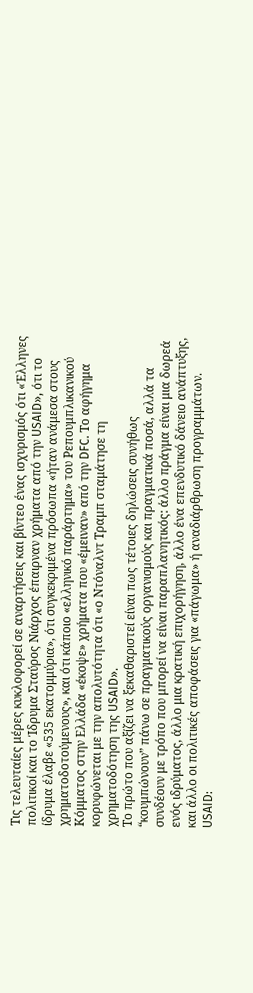Τις τελευταίες μέρες κυκλοφορεί σε αναρτήσεις και βίντεο ένας ισχυρισμός ότι «Έλληνες πολιτικοί και το Ίδρυμα Σταύρος Νιάρχος έπαιρναν χρήματα από την USAID», ότι το ίδρυμα έλαβε «535 εκατομμύρια», ότι συγκεκριμένα πρόσωπα «ήταν ανάμεσα στους χρηματοδοτούμενους», και ότι κάποιο «ελληνικό παράρτημα» του Ρεπουμπλικανικού Κόμματος στην Ελλάδα «έκοψε» χρήματα που «έμειναν» από την DFC. Το αφήγημα κορυφώνεται με την απολυτότητα ότι «ο Ντόναλντ Τραμπ σταμάτησε τη χρηματοδότηση της USAID».
Το πρώτο που αξίζει να ξεκαθαριστεί είναι πως τέτοιες δηλώσεις συνήθως “κουμπώνουν” πάνω σε πραγματικούς οργανισμούς και πραγματικά ποσά, αλλά τα συνδέουν με τρόπο που μπορεί να είναι παραπλανητικός: άλλο πράγμα είναι μια δωρεά ενός ιδρύματος, άλλο μια κρατική επιχορήγηση, άλλο ένα επενδυτικό δάνειο ανάπτυξης, και άλλο οι πολιτικές αποφάσεις για «πάγωμα» ή αναδιάρθρωση προγραμμάτων.
USAID: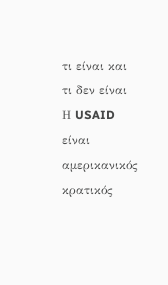τι είναι και τι δεν είναι
Η USAID είναι αμερικανικός κρατικός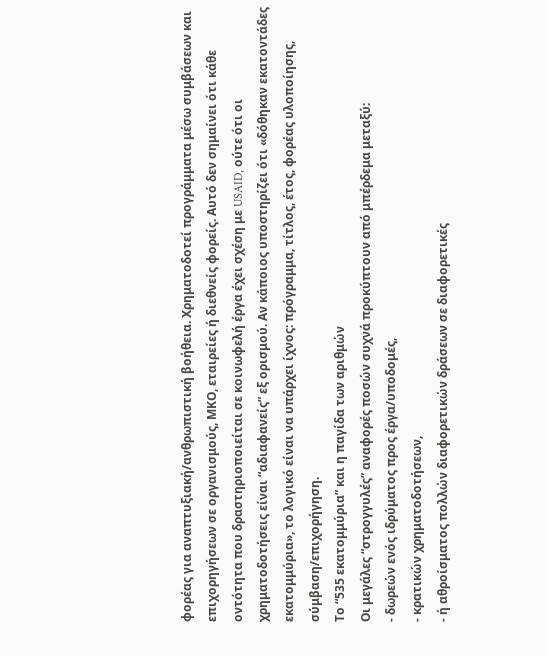φορέας για αναπτυξιακή/ανθρωπιστική βοήθεια. Χρηματοδοτεί προγράμματα μέσω συμβάσεων και επιχορηγήσεων σε οργανισμούς, ΜΚΟ, εταιρείες ή διεθνείς φορείς. Αυτό δεν σημαίνει ότι κάθε οντότητα που δραστηριοποιείται σε κοινωφελή έργα έχει σχέση με USAID, ούτε ότι οι χρηματοδοτήσεις είναι “αδιαφανείς” εξ ορισμού. Αν κάποιος υποστηρίζει ότι «δόθηκαν εκατοντάδες εκατομμύρια», το λογικό είναι να υπάρχει ίχνος: πρόγραμμα, τίτλος, έτος, φορέας υλοποίησης, σύμβαση/επιχορήγηση.
Το “535 εκατομμύρια” και η παγίδα των αριθμών
Οι μεγάλες “στρογγυλές” αναφορές ποσών συχνά προκύπτουν από μπέρδεμα μεταξύ:
- δωρεών ενός ιδρύματος προς έργα/υποδομές,
- κρατικών χρηματοδοτήσεων,
- ή αθροίσματος πολλών διαφορετικών δράσεων σε διαφορετικές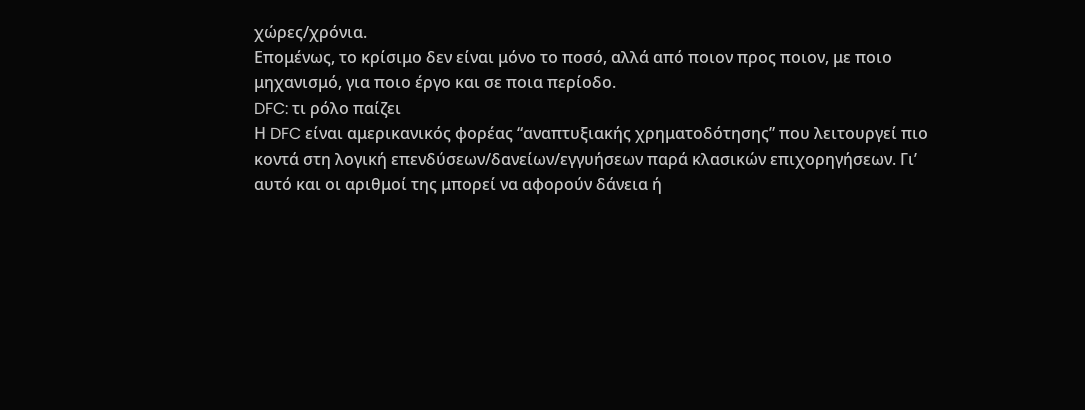χώρες/χρόνια.
Επομένως, το κρίσιμο δεν είναι μόνο το ποσό, αλλά από ποιον προς ποιον, με ποιο μηχανισμό, για ποιο έργο και σε ποια περίοδο.
DFC: τι ρόλο παίζει
Η DFC είναι αμερικανικός φορέας “αναπτυξιακής χρηματοδότησης” που λειτουργεί πιο κοντά στη λογική επενδύσεων/δανείων/εγγυήσεων παρά κλασικών επιχορηγήσεων. Γι’ αυτό και οι αριθμοί της μπορεί να αφορούν δάνεια ή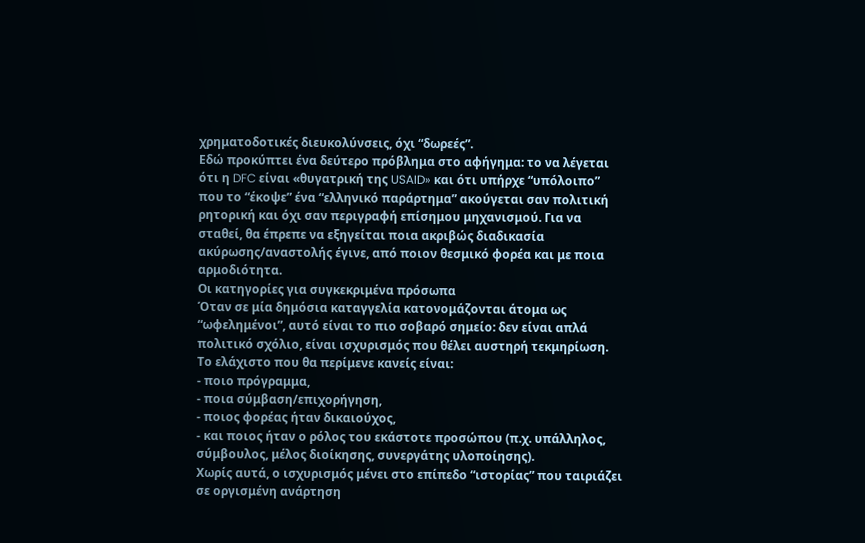χρηματοδοτικές διευκολύνσεις, όχι “δωρεές”.
Εδώ προκύπτει ένα δεύτερο πρόβλημα στο αφήγημα: το να λέγεται ότι η DFC είναι «θυγατρική της USAID» και ότι υπήρχε “υπόλοιπο” που το “έκοψε” ένα “ελληνικό παράρτημα” ακούγεται σαν πολιτική ρητορική και όχι σαν περιγραφή επίσημου μηχανισμού. Για να σταθεί, θα έπρεπε να εξηγείται ποια ακριβώς διαδικασία ακύρωσης/αναστολής έγινε, από ποιον θεσμικό φορέα και με ποια αρμοδιότητα.
Οι κατηγορίες για συγκεκριμένα πρόσωπα
Όταν σε μία δημόσια καταγγελία κατονομάζονται άτομα ως “ωφελημένοι”, αυτό είναι το πιο σοβαρό σημείο: δεν είναι απλά πολιτικό σχόλιο, είναι ισχυρισμός που θέλει αυστηρή τεκμηρίωση. Το ελάχιστο που θα περίμενε κανείς είναι:
- ποιο πρόγραμμα,
- ποια σύμβαση/επιχορήγηση,
- ποιος φορέας ήταν δικαιούχος,
- και ποιος ήταν ο ρόλος του εκάστοτε προσώπου (π.χ. υπάλληλος, σύμβουλος, μέλος διοίκησης, συνεργάτης υλοποίησης).
Χωρίς αυτά, ο ισχυρισμός μένει στο επίπεδο “ιστορίας” που ταιριάζει σε οργισμένη ανάρτηση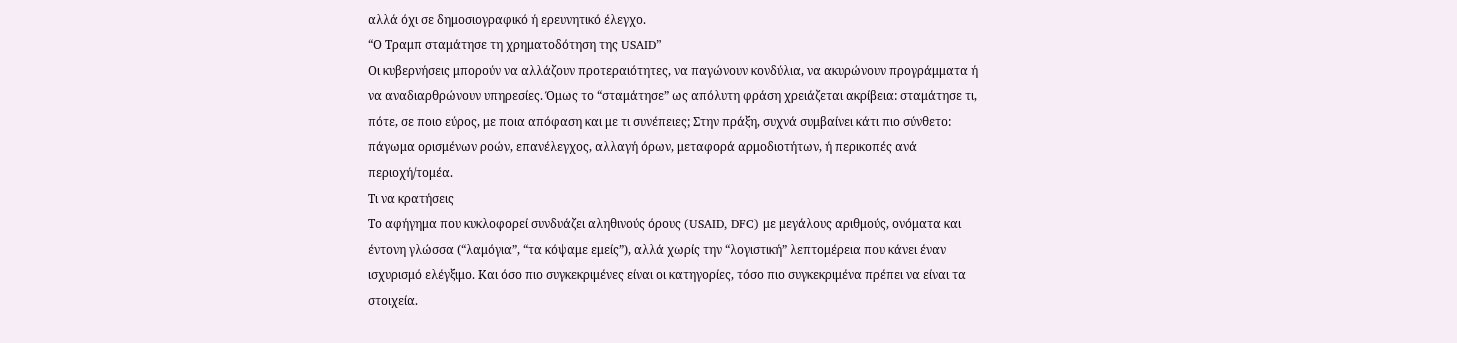αλλά όχι σε δημοσιογραφικό ή ερευνητικό έλεγχο.
“Ο Τραμπ σταμάτησε τη χρηματοδότηση της USAID”
Οι κυβερνήσεις μπορούν να αλλάζουν προτεραιότητες, να παγώνουν κονδύλια, να ακυρώνουν προγράμματα ή να αναδιαρθρώνουν υπηρεσίες. Όμως το “σταμάτησε” ως απόλυτη φράση χρειάζεται ακρίβεια: σταμάτησε τι, πότε, σε ποιο εύρος, με ποια απόφαση και με τι συνέπειες; Στην πράξη, συχνά συμβαίνει κάτι πιο σύνθετο: πάγωμα ορισμένων ροών, επανέλεγχος, αλλαγή όρων, μεταφορά αρμοδιοτήτων, ή περικοπές ανά περιοχή/τομέα.
Τι να κρατήσεις
Το αφήγημα που κυκλοφορεί συνδυάζει αληθινούς όρους (USAID, DFC) με μεγάλους αριθμούς, ονόματα και έντονη γλώσσα (“λαμόγια”, “τα κόψαμε εμείς”), αλλά χωρίς την “λογιστική” λεπτομέρεια που κάνει έναν ισχυρισμό ελέγξιμο. Και όσο πιο συγκεκριμένες είναι οι κατηγορίες, τόσο πιο συγκεκριμένα πρέπει να είναι τα στοιχεία.